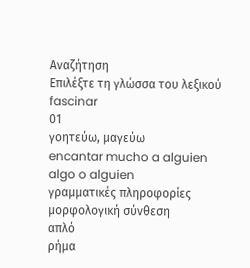Αναζήτηση
Επιλέξτε τη γλώσσα του λεξικού
fascinar
01
γοητεύω, μαγεύω
encantar mucho a alguien algo o alguien
γραμματικές πληροφορίες
μορφολογική σύνθεση
απλό
ρήμα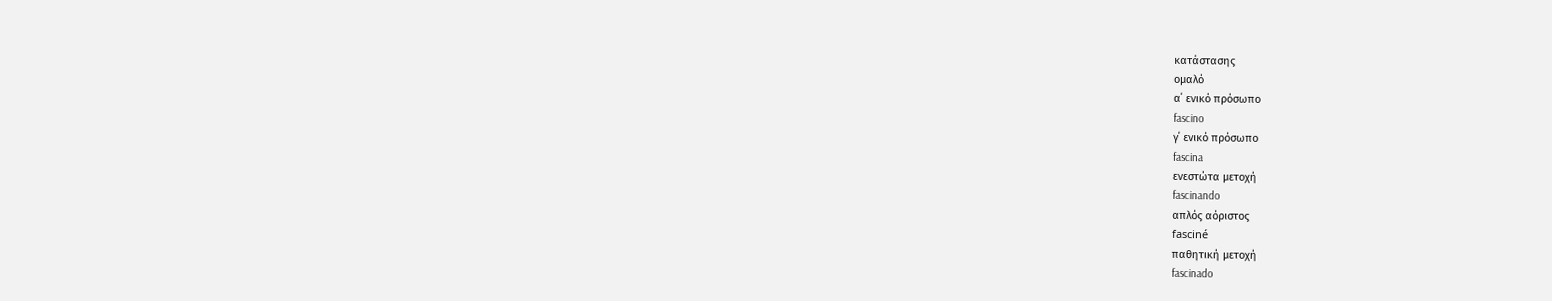κατάστασης
ομαλό
α΄ ενικό πρόσωπο
fascino
γ΄ ενικό πρόσωπο
fascina
ενεστώτα μετοχή
fascinando
απλός αόριστος
fasciné
παθητική μετοχή
fascinado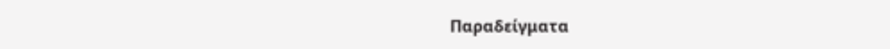Παραδείγματα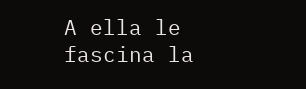A ella le fascina la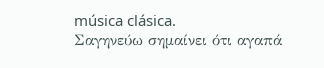música clásica.
Σαγηνεύω σημαίνει ότι αγαπά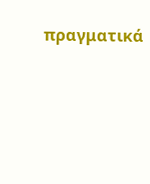πραγματικά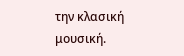την κλασική μουσική.